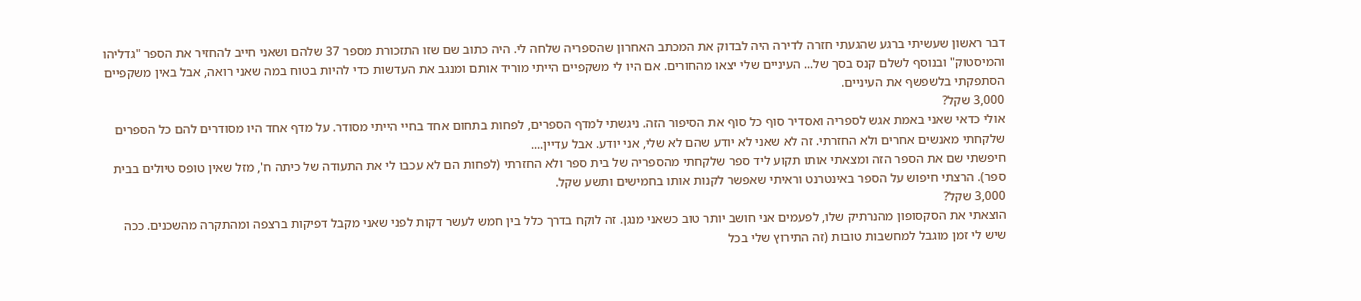דבר ראשון שעשיתי ברגע שהגעתי חזרה לדירה היה לבדוק את המכתב האחרון שהספריה שלחה לי. היה כתוב שם שזו התזכורת מספר 37 שלהם ושאני חייב להחזיר את הספר "גדליהו והמיסטוק" ובנוסף לשלם קנס בסך של... העיניים שלי יצאו מהחורים. אם היו לי משקפיים הייתי מוריד אותם ומנגב את העדשות כדי להיות בטוח במה שאני רואה, אבל באין משקפיים הסתפקתי בלשפשף את העיניים.
3,000 שקל?
אולי כדאי שאני באמת אגש לספריה ואסדיר סוף כל סוף את הסיפור הזה. ניגשתי למדף הספרים, לפחות בתחום אחד בחיי הייתי מסודר. על מדף אחד היו מסודרים להם כל הספרים שלקחתי מאנשים אחרים ולא החזרתי. זה לא שאני לא יודע שהם לא שלי, אני יודע. אבל עדיין....
חיפשתי שם את הספר הזה ומצאתי אותו תקוע ליד ספר שלקחתי מהספריה של בית ספר ולא החזרתי (לפחות הם לא עכבו לי את התעודה של כיתה ח', מזל שאין טופס טיולים בבית ספר). הרצתי חיפוש על הספר באינטרנט וראיתי שאפשר לקנות אותו בחמישים ותשע שקל.
3,000 שקל?
הוצאתי את הסקסופון מהנרתיק שלו, לפעמים אני חושב יותר טוב כשאני מנגן. זה לוקח בדרך כלל בין חמש לעשר דקות לפני שאני מקבל דפיקות ברצפה ומהתקרה מהשכנים. ככה שיש לי זמן מוגבל למחשבות טובות (זה התירוץ שלי בכל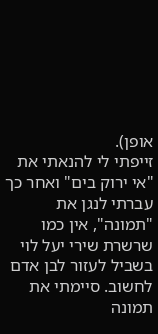אופן).
זייפתי לי להנאתי את "אי ירוק בים" ואחר כך עברתי לנגן את "תמונה", אין כמו שרשרת שירי יעל לוי בשביל לעזור לבן אדם לחשוב. סיימתי את תמונה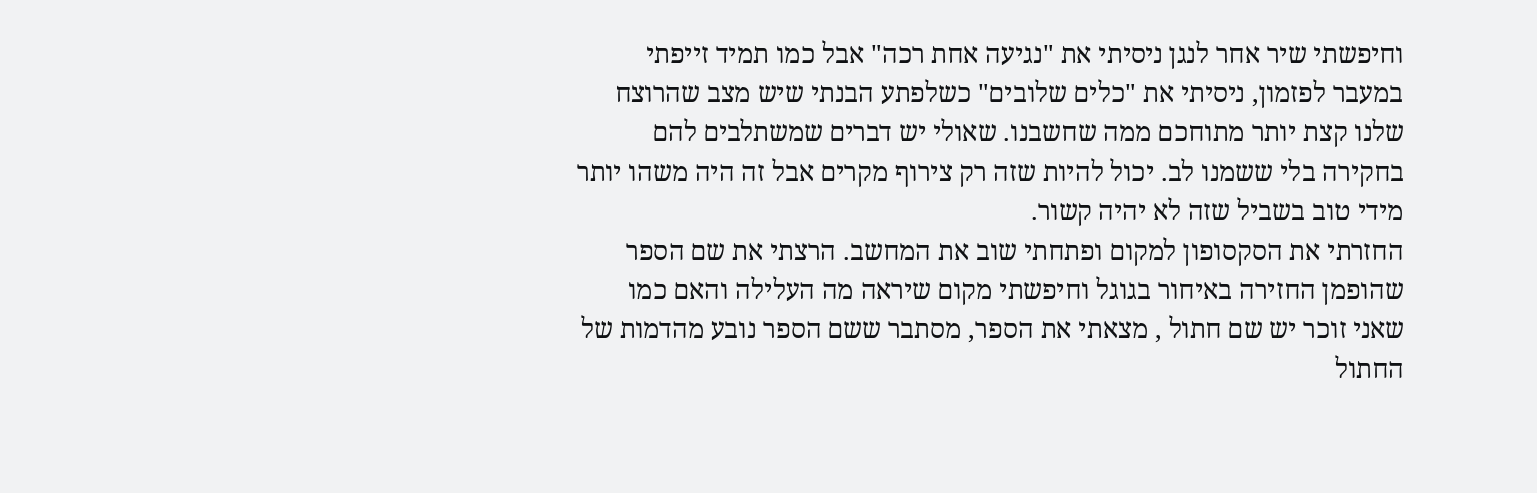וחיפשתי שיר אחר לנגן ניסיתי את "נגיעה אחת רכה" אבל כמו תמיד זייפתי במעבר לפזמון, ניסיתי את "כלים שלובים" כשלפתע הבנתי שיש מצב שהרוצח שלנו קצת יותר מתוחכם ממה שחשבנו. שאולי יש דברים שמשתלבים להם בחקירה בלי ששמנו לב. יכול להיות שזה רק צירוף מקרים אבל זה היה משהו יותר מידי טוב בשביל שזה לא יהיה קשור.
החזרתי את הסקסופון למקום ופתחתי שוב את המחשב. הרצתי את שם הספר שהופמן החזירה באיחור בגוגל וחיפשתי מקום שיראה מה העלילה והאם כמו שאני זוכר יש שם חתול , מצאתי את הספר, מסתבר ששם הספר נובע מהדמות של החתול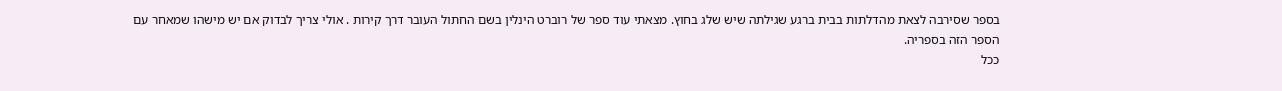בספר שסירבה לצאת מהדלתות בבית ברגע שגילתה שיש שלג בחוץ. מצאתי עוד ספר של רוברט הינלין בשם החתול העובר דרך קירות . אולי צריך לבדוק אם יש מישהו שמאחר עם הספר הזה בספריה.
ככל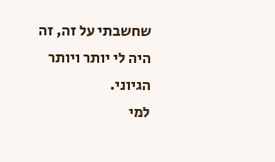שחשבתי על זה, זה היה לי יותר ויותר הגיוני.
למי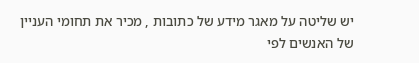יש שליטה על מאגר מידע של כתובות , מכיר את תחומי העניין של האנשים לפי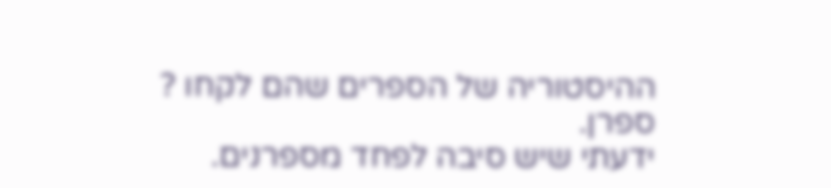ההיסטוריה של הספרים שהם לקחו ?
ספרן.
ידעתי שיש סיבה לפחד מספרנים.